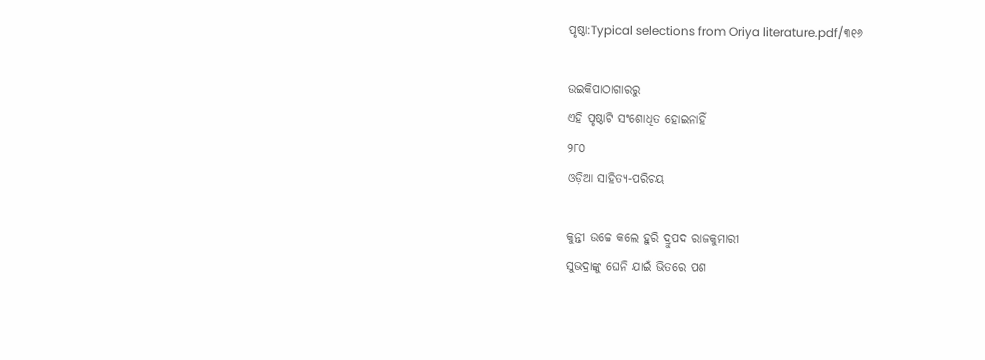ପୃଷ୍ଠା:Typical selections from Oriya literature.pdf/୩୧୬

ଉଇକିପାଠାଗାର‌ରୁ
ଏହି ପୃଷ୍ଠାଟି ସଂଶୋଧିତ ହୋଇନାହିଁ
୨୮୦
ଓଡ଼ିଆ ସାହିତ୍ୟ-ପରିଚୟ

କୁନ୍ତୀ ଉଚ୍ଚେ କଲେ ହୁରି ଦ୍ରୁପଦ ରାଜକୁମାରୀ
ସୁଭଦ୍ରାଙ୍କୁ ଘେନି ଯାଇଁ ଭିତରେ ପଶ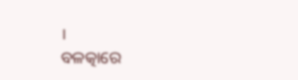।
ବଳତ୍କାରେ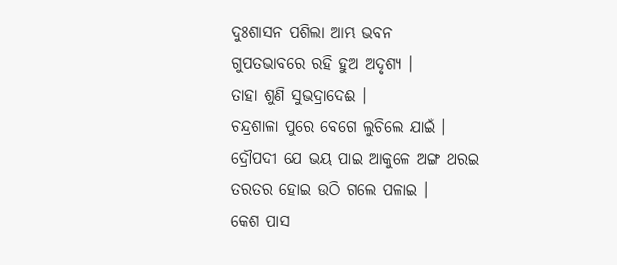ଦୁଃଶାସନ ପଶିଲା ଆମ୍ଭ ଭବନ
ଗୁପତଭାବରେ ରହି ହୁଅ ଅଦୃଶ୍ୟ ।
ତାହା ଶୁଣି ସୁଭଦ୍ରାଦେଈ ।
ଚନ୍ଦ୍ରଶାଳା ପୁରେ ବେଗେ ଲୁଚିଲେ ଯାଇଁ ।
ଦ୍ରୌପଦୀ ଯେ ଭୟ ପାଇ ଆକୁଳେ ଅଙ୍ଗ ଥରଇ
ତରତର ହୋଇ ଉଠି ଗଲେ ପଳାଇ ।
କେଶ ପାସ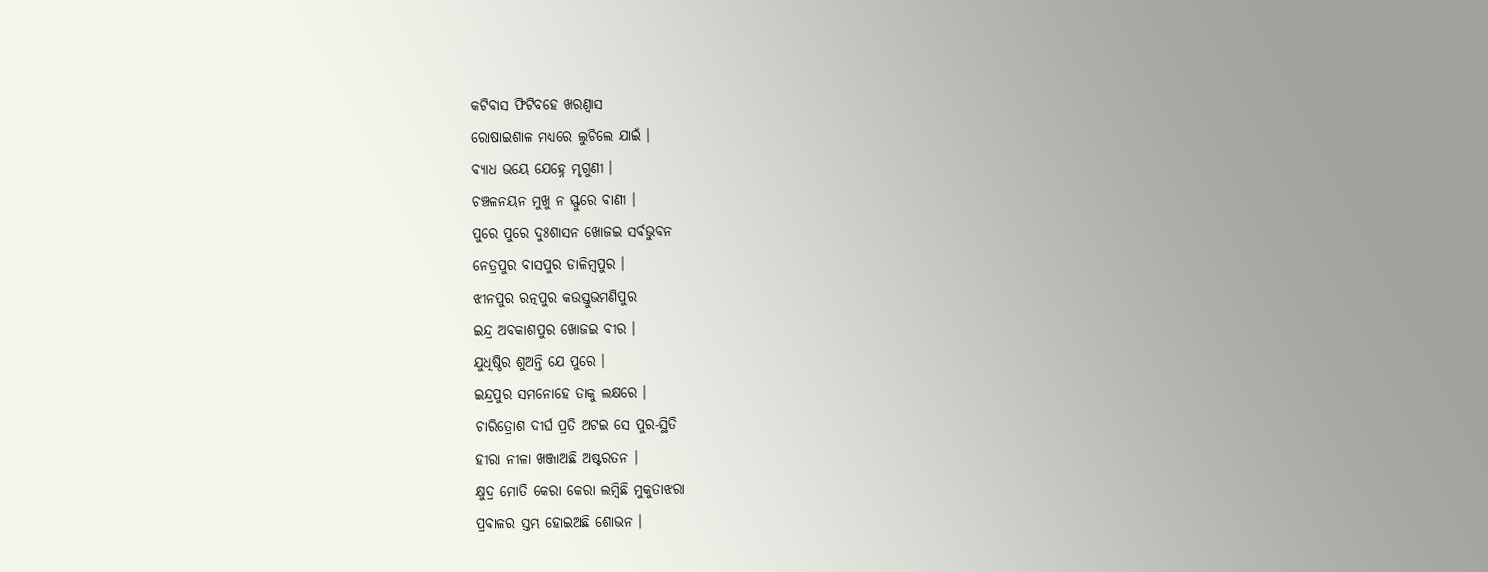କଟିବାସ ଫିଟିବ‌ହେ ଖରଣ୍ୱାସ
ରୋଷାଇଶାଳ ମଧ୍ୟରେ ଲୁଚିଲେ ଯାଇଁ ।
ବ୍ୟାଧ ଭୟେ ଯେହ୍ନେ ମୃଗୁଣୀ ।
ଚଞ୍ଚଳନୟନ ମୁଖୁ ନ ସ୍ଫୁରେ ବାଣୀ ।
ପୁରେ ପୁରେ ଦୁଃଶାସନ ଖୋଜଇ ସର୍ବଭୁବନ
ନେତ୍ରପୁର ବାସପୁର ଡାଳିମ୍ବପୁର ।
ଝୀନପୁର ରତ୍ନପୁର କଉସ୍ତୁଭମଣିପୁର
ଇନ୍ଦ୍ର ଅବକାଶପୁର ଖୋଜଇ ବୀର ।
ଯୁଧିଷ୍ଠିର ଶୁଅନ୍ତି ଯେ ପୁରେ ।
ଇନ୍ଦ୍ରପୁର ସମନୋହେ ତାକୁ ଲକ୍ଷରେ ।
ଚାରିତ୍ରୋଶ ଦୀର୍ଘ ପ୍ରତି ଅଟଇ ସେ ପୁର-ସ୍ଥିତି
ହୀରା ନୀଳା ଖଞ୍ଜାଅଛି ଅଷ୍ଟରତନ ।
କ୍ଷୁଦ୍ର ମୋତି କେରା କେରା ଲମ୍ବିଛି ମୁକୁତାଝରା
ପ୍ରବାଳର ସ୍ତମ୍ଭ ହୋଇଅଛି ଶୋଭନ ।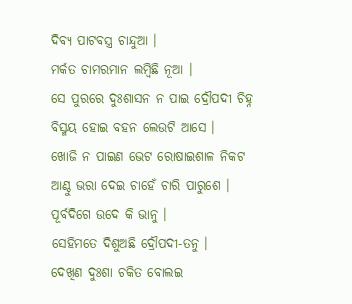ଦିବ୍ୟ ପାଟବସ୍ତ୍ର ଚାନ୍ଦୁଆ ।
ମର୍କତ ଚାମରମାନ ଲମ୍ବିଛି ନୂଆ ।
ସେ ପୁରରେ ଦୁଃଶାସନ ନ ପାଇ ଦ୍ରୌପଦୀ ଚିହ୍ନ
ବିସ୍ମୟ ହୋଇ ବ‌ହ‌ନ ଲେଉଟି ଆସେ ।
ଖୋଜି ନ ପାଇ‌ଣ ଭେଟ ରୋଷାଇଶାଳ ନିକଟ
ଆଣ୍ଠୁ ଭରା ଦେଇ ଚାହେଁ ଚାରି ପାରୁଶେ ।
ପୂର୍ବଦିଗେ ଉଦେ କି ଭାନୁ ।
ସେହିମତେ ଦିଶୁଅଛି ଦ୍ରୌପଦୀ-ତନୁ ।
ଦେଖିଣ ଦୁଃଶା ଚକିତ ବୋଲଇ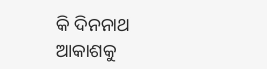କି ଦିନନାଥ
ଆକାଶକୁ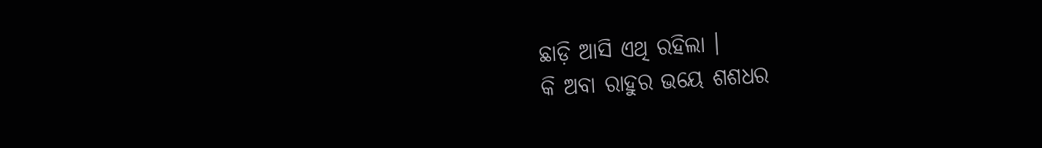ଛାଡ଼ି ଆସି ଏଥି ରହିଲା ।
କି ଅବା ରାହୁର ଭୟେ ଶଶଧର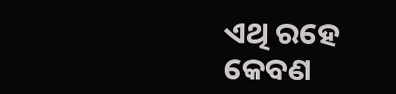ଏଥି ରହେ
କେବଣ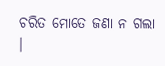ଚରିତ ମୋତେ ଜଣା ନ ଗଲା ।